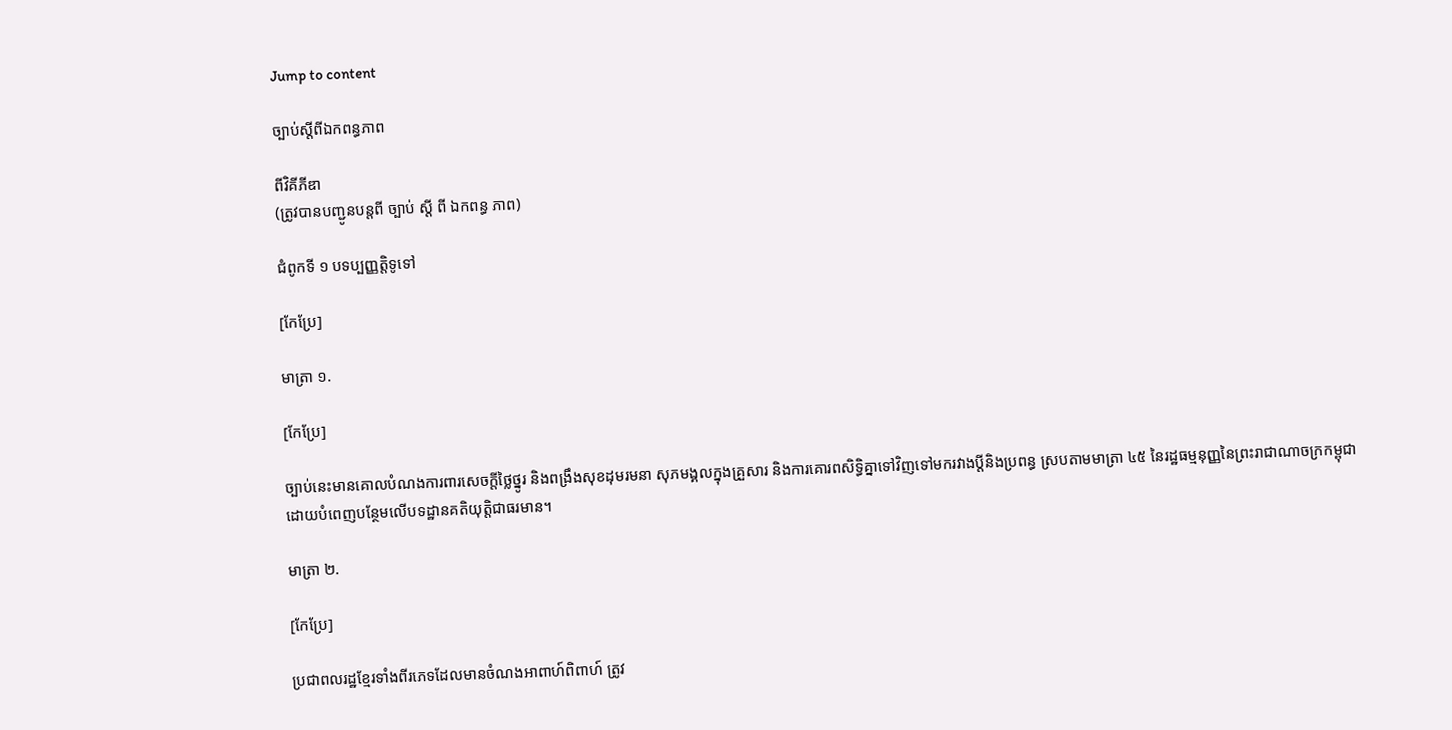Jump to content

ច្បាប់ស្ដីពីឯកពន្ធភាព

ពីវិគីភីឌា
(ត្រូវបានបញ្ជូនបន្តពី ច្បាប់ ស្តី ពី ឯកពន្ធ ភាព)

ជំពូកទី ១ បទប្បញ្ញត្តិទូទៅ

[កែប្រែ]

មាត្រា ១.

[កែប្រែ]

ច្បាប់នេះមានគោលបំណងការពារសេចក្ដីថ្លៃថ្នូរ និងពង្រឹងសុខដុមរមនា សុភមង្គលក្នុងគ្រួសារ និងការគោរពសិទ្ធិគ្នាទៅវិញទៅមករវាងប្ដីនិងប្រពន្ធ ស្របតាមមាត្រា ៤៥ នៃរដ្ឋធម្មនុញ្ញនៃព្រះរាជាណាចក្រកម្ពុជា ដោយបំពេញបន្ថែមលើបទដ្ឋានគតិយុត្តិជាធរមាន។

មាត្រា ២.

[កែប្រែ]

ប្រជាពលរដ្ឋខ្មែរទាំងពីរភេទដែលមានចំណងអាពាហ៍ពិពាហ៍ ត្រូវ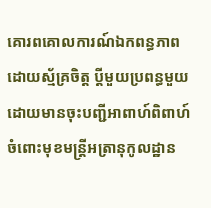គោរពគោលការណ៍ឯកពន្ធភាពដោយស្ម័គ្រចិត្ត ប្ដីមួយប្រពន្ធមួយ ដោយមានចុះបញ្ជីអាពាហ៍ពិពាហ៍ចំពោះមុខមន្ត្រីអត្រានុកូលដ្ឋាន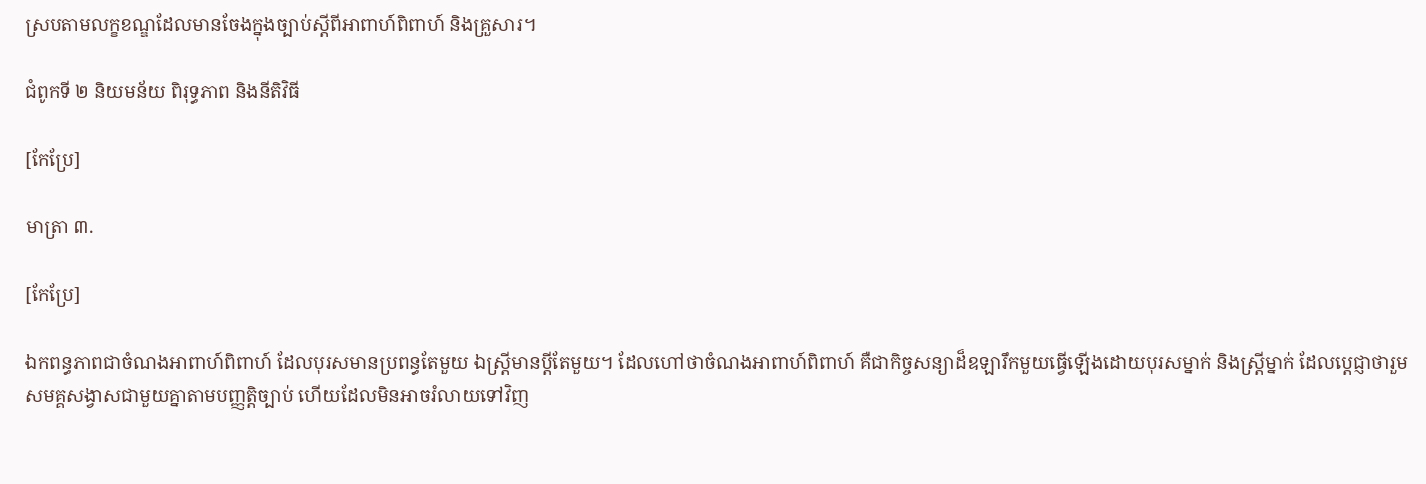ស្របតាមលក្ខខណ្ឌដែលមានចែងក្នុងច្បាប់ស្ដីពីអាពាហ៍ពិពាហ៍ និងគ្រួសារ។

ជំពូកទី ២ និយមន័យ ពិរុទ្ធភាព និងនីតិវិធី

[កែប្រែ]

មាត្រា ៣.

[កែប្រែ]

ឯកពន្ធភាពជាចំណងអាពាហ៍ពិពាហ៍ ដែលបុរសមានប្រពន្ធតែមួយ ឯស្ត្រីមានប្ដីតែមួយ។ ដែលហៅថាចំណងអាពាហ៍ពិពាហ៍ គឺជាកិច្ចសន្យាដ៏ឧឡារឹកមួយធ្វើឡើងដោយបុរសម្នាក់ និងស្ត្រីម្នាក់ ដែលប្ដេជ្ញាថារួមសមគ្គសង្វាសជាមួយគ្នាតាមបញ្ញត្តិច្បាប់ ហើយដែលមិនអាចរំលាយទៅវិញ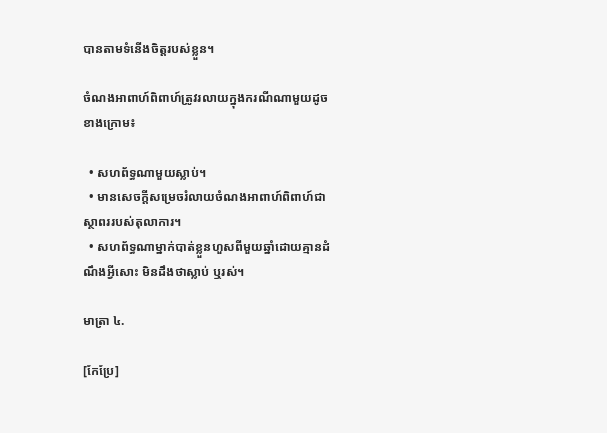បានតាមទំនើងចិត្តរបស់ខ្លួន។

ចំណងអាពាហ៍ពិពាហ៍ត្រូវរលាយក្នុងករណីណាមួយដូចខាងក្រោម៖

  • សហព័ទ្ធណាមួយស្លាប់។
  • មានសេចក្ដីសម្រេចរំលាយចំណងអាពាហ៍ពិពាហ៍ជាស្ថាពររបស់តុលាការ។
  • សហព័ទ្ធណាម្នាក់បាត់ខ្លួនហួសពីមួយឆ្នាំដោយគ្មានដំណឹងអ្វីសោះ មិនដឹងថាស្លាប់ ឬរស់។

មាត្រា ៤.

[កែប្រែ]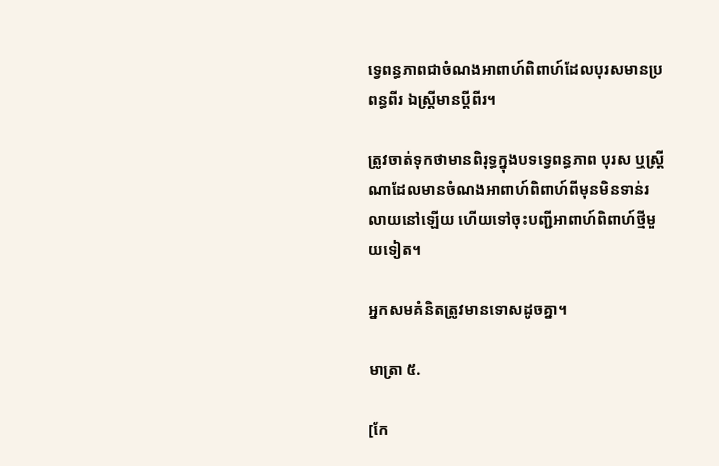ទ្វេពន្ធភាពជាចំណងអាពាហ៍ពិពាហ៍ដែលបុរសមានប្រពន្ធពីរ ឯស្ត្រីមានប្ដីពីរ។

ត្រូវចាត់ទុកថាមានពិរុទ្ធក្នុងបទទ្វេពន្ធភាព បុរស ឬស្ត្រីណាដែលមានចំណងអាពាហ៍ពិពាហ៍ពីមុនមិនទាន់រលាយនៅឡើយ ហើយទៅចុះបញ្ជីអាពាហ៍ពិពាហ៍ថ្មីមួយទៀត។

អ្នកសមគំនិតត្រូវមានទោសដូចគ្នា។

មាត្រា ៥.

[កែ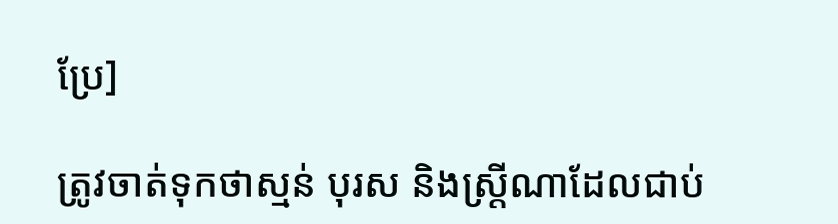ប្រែ]

ត្រូវចាត់ទុកថាស្មន់ បុរស និងស្ត្រីណាដែលជាប់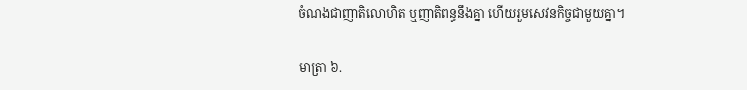ចំណងជាញាតិលោហិត ឬញាតិពន្ធនឹងគ្នា ហើយរួមសេវនកិច្ចជាមួយគ្នា។

មាត្រា ៦.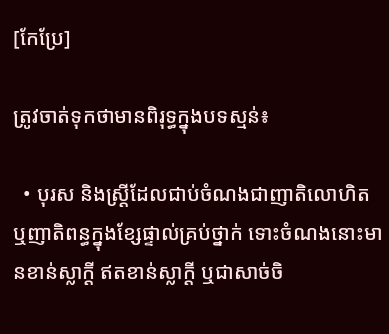[កែប្រែ]

ត្រូវចាត់ទុកថាមានពិរុទ្ធក្នុងបទស្មន់៖

  • បុរស និងស្ត្រីដែលជាប់ចំណងជាញាតិលោហិត ឬញាតិពន្ធក្នុងខ្សែផ្ទាល់គ្រប់ថ្នាក់ ទោះចំណងនោះមានខាន់ស្លាក្ដី ឥតខាន់ស្លាក្ដី ឬជាសាច់ចិ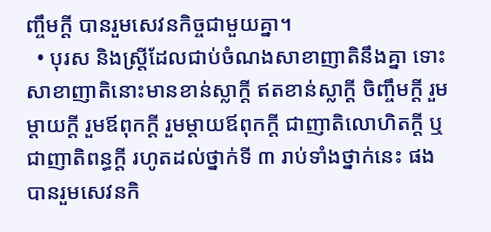ញ្ចឹមក្ដី បានរួមសេវនកិច្ចជាមួយគ្នា។
  • បុរស និងស្ត្រីដែលជាប់ចំណងសាខាញាតិនឹងគ្នា ទោះសាខាញាតិនោះមានខាន់ស្លាក្ដី ឥតខាន់ស្លាក្ដី ចិញ្ចឹមក្ដី រួមម្ដាយក្ដី រួមឪពុកក្ដី រួមម្ដាយឪពុកក្ដី ជាញាតិលោហិតក្ដី ឬ ជាញាតិពន្ធក្ដី រហូតដល់ថ្នាក់ទី ៣ រាប់ទាំងថ្នាក់នេះ ផងបានរួមសេវនកិ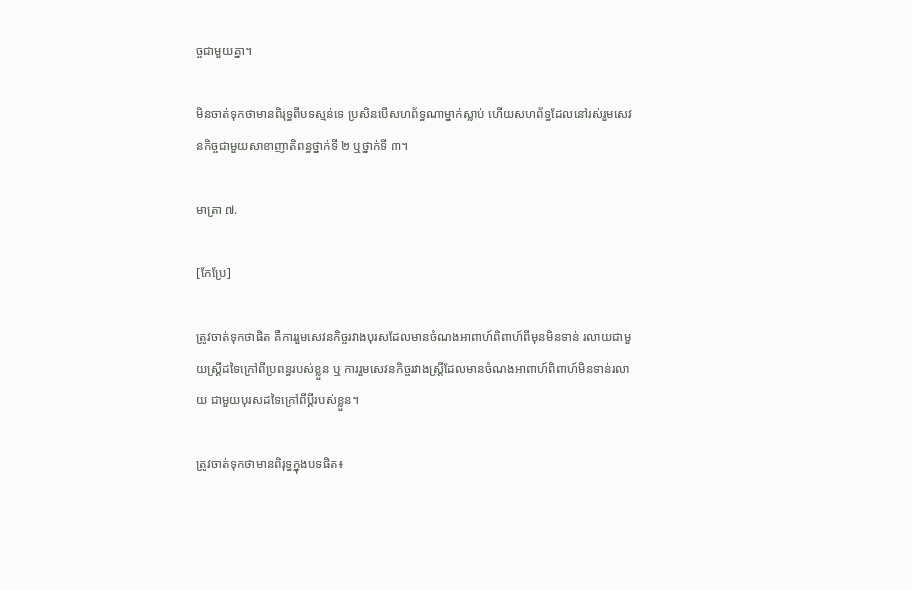ច្ចជាមួយគ្នា។

មិនចាត់ទុកថាមានពិរុទ្ធពីបទស្មន់ទេ ប្រសិនបើសហព័ទ្ធណាម្នាក់ស្លាប់ ហើយសហព័ទ្ធដែលនៅរស់រួមសេវនកិច្ចជាមួយសាខាញាតិពន្ធថ្នាក់ទី ២ ឬថ្នាក់ទី ៣។

មាត្រា ៧.

[កែប្រែ]

ត្រូវចាត់ទុកថាផិត គឺការរួមសេវនកិច្ចរវាងបុរសដែលមានចំណងអាពាហ៍ពិពាហ៍ពីមុនមិនទាន់ រលាយជាមួយស្ត្រីដទៃក្រៅពីប្រពន្ធរបស់ខ្លួន ឬ ការរួមសេវនកិច្ចរវាងស្ត្រីដែលមានចំណងអាពាហ៍ពិពាហ៍មិនទាន់រលាយ ជាមួយបុរសដទៃក្រៅពីប្ដីរបស់ខ្លួន។

ត្រូវចាត់ទុកថាមានពិរុទ្ធក្នុងបទផិត៖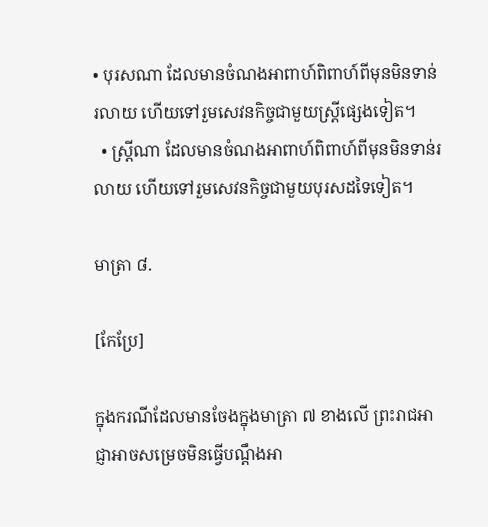• បុរសណា ដែលមានចំណងអាពាហ៍ពិពាហ៍ពីមុនមិនទាន់រលាយ ហើយទៅរួមសេវនកិច្ចជាមួយស្ត្រីផ្សេងទៀត។
  • ស្ត្រីណា ដែលមានចំណងអាពាហ៍ពិពាហ៍ពីមុនមិនទាន់រលាយ ហើយទៅរួមសេវនកិច្ចជាមួយបុរសដទៃទៀត។

មាត្រា ៨.

[កែប្រែ]

ក្នុងករណីដែលមានចែងក្នុងមាត្រា ៧ ខាងលើ ព្រះរាជអាជ្ញាអាចសម្រេចមិនធ្វើបណ្ដឹងអា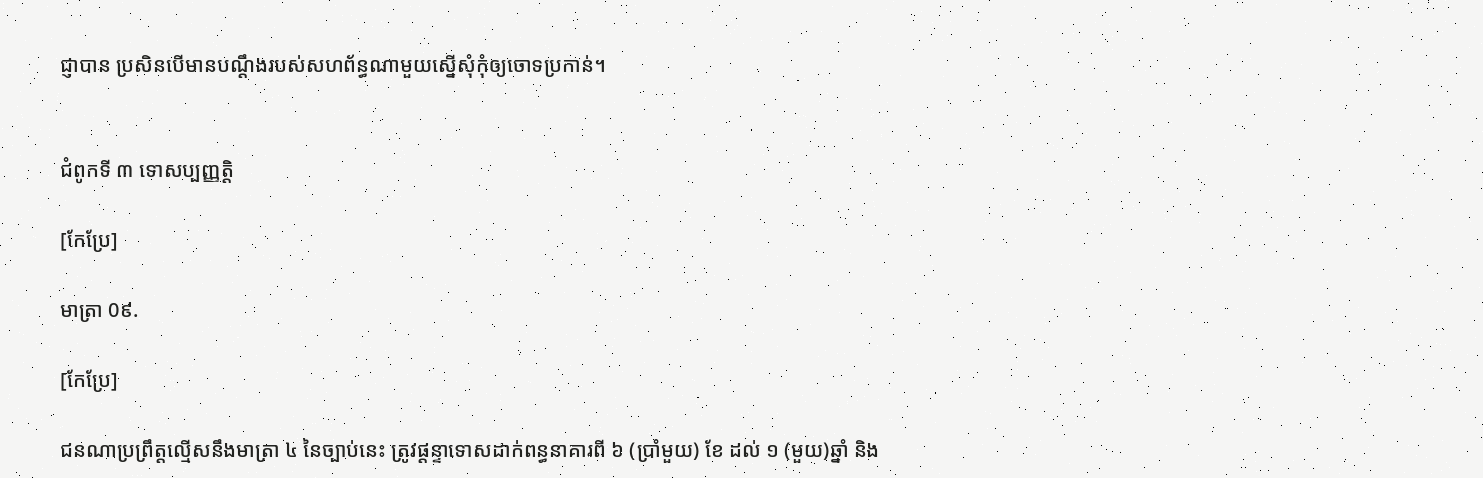ជ្ញាបាន ប្រសិនបើមានបណ្ដឹងរបស់សហព័ន្ធណាមួយស្នើសុំកុំឲ្យចោទប្រកាន់។


ជំពូកទី ៣ ទោសប្បញ្ញត្តិ

[កែប្រែ]

មាត្រា 0៩.

[កែប្រែ]

ជនណាប្រព្រឹត្តល្មើសនឹងមាត្រា ៤ នៃច្បាប់នេះ ត្រូវផ្ដន្ទាទោសដាក់ពន្ធនាគារពី ៦ (ប្រាំមួយ) ខែ ដល់ ១ (មួយ)ឆ្នាំ និង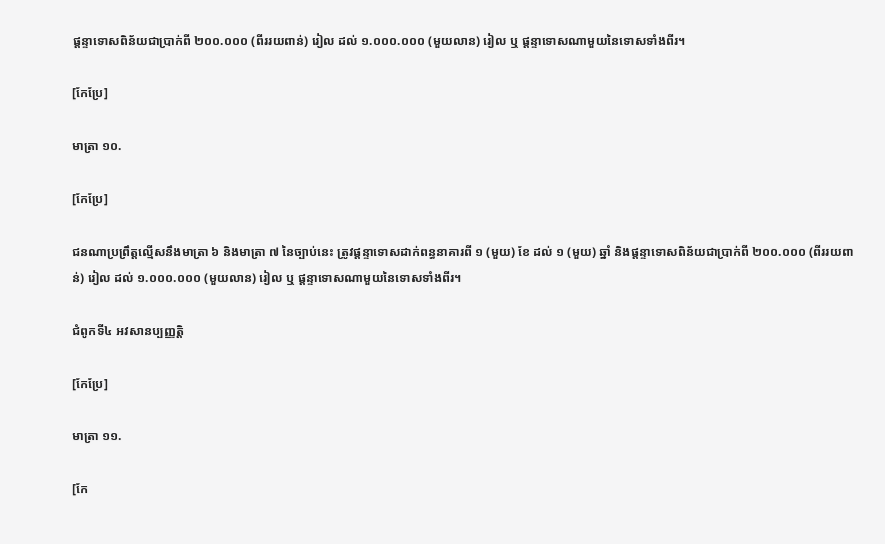ផ្ដន្ទាទោសពិន័យជាប្រាក់ពី ២០០.០០០ (ពីររយពាន់) រៀល ដល់ ១.០០០.០០០ (មួយលាន) រៀល ឬ ផ្ដន្ទាទោសណាមួយនៃទោសទាំងពីរ។

[កែប្រែ]

មាត្រា ១០.

[កែប្រែ]

ជនណាប្រព្រឹត្តល្មើសនឹងមាត្រា ៦ និងមាត្រា ៧ នៃច្បាប់នេះ ត្រូវផ្ដន្ទាទោសដាក់ពន្ធនាគារពី ១ (មួយ) ខែ ដល់ ១ (មួយ) ឆ្នាំ និងផ្ដន្ទាទោសពិន័យជាប្រាក់ពី ២០០.០០០ (ពីររយពាន់) រៀល ដល់ ១.០០០.០០០ (មួយលាន) រៀល ឬ ផ្ដន្ទាទោសណាមួយនៃទោសទាំងពីរ។

ជំពូកទី៤ អវសានប្បញ្ញត្តិ

[កែប្រែ]

មាត្រា ១១.

[កែ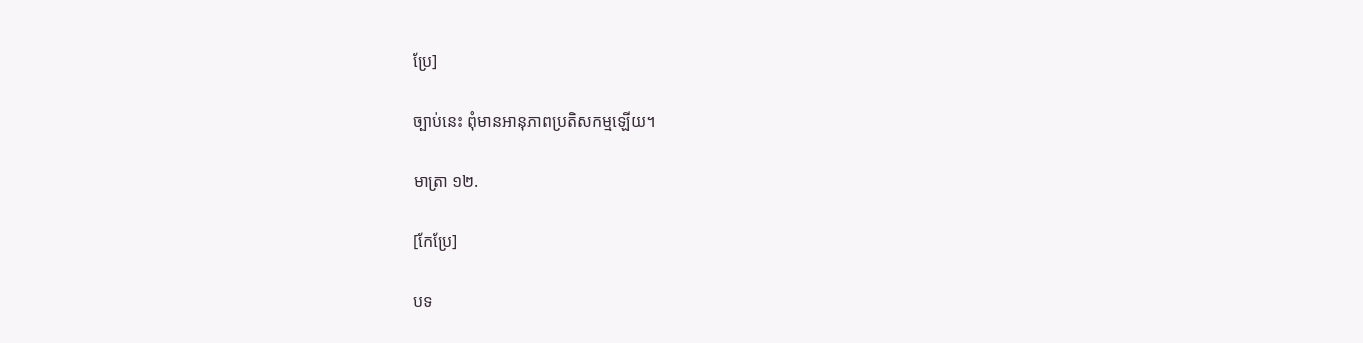ប្រែ]

ច្បាប់នេះ ពុំមានអានុភាពប្រតិសកម្មឡើយ។

មាត្រា ១២.

[កែប្រែ]

បទ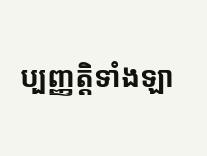ប្បញ្ញត្តិទាំងឡា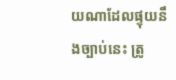យណាដែលផ្ទុយនឹងច្បាប់នេះ ត្រូ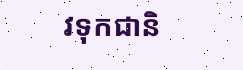វទុកជានិ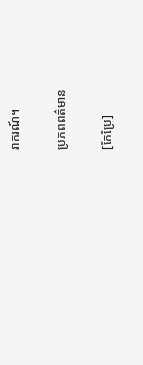រាករណ៍។

ប្រភពពត៌មាន

[កែប្រែ]